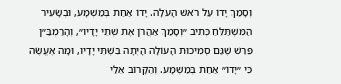וְסָמַךְ יָדוֹ עַל רֹאשׁ הָעֹלָה. יָדוֹ אַחַת בְּמַשְׁמָע, וּבְשָׂעִיר הַמִּשְׁתַּלֵּחַ כְּתִיב ״וְסָמַךְ אַהֲרֹן אֶת שְׁתֵּי יָדָיו״, וְהָרַמְבַּ״ן פֵּרֵשׁ שֶׁגַּם סְמִיכוּת הָעוֹלָה הָיְתָה בִּשְׁתֵּי יָדָיו, וּמָה אֶעֱשֶׂה כִּי ״יָדוֹ״ אַחַת בְּמַשְׁמָע. וְהַקָּרוֹב אֵלַי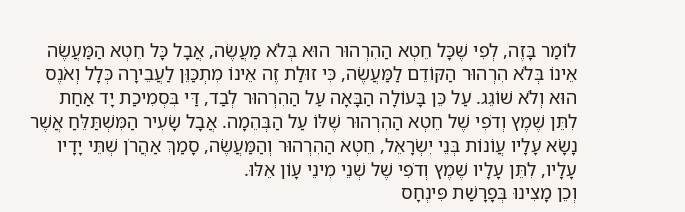לוֹמַר בָּזֶה, לְפִי שֶׁכָּל חֵטְא הַהִרְהוּר הוּא בְּלֹא מַעֲשֶׂה, אֲבָל כָּל חֵטְא הַמַּעֲשֶׂה אֵינוֹ בְּלֹא הִרְהוּר הַקּוֹדֵם לַמַּעֲשֶׂה, כִּי זוּלַת זֶה אֵינוֹ מִתְכַּוֵּן לַעֲבֵירָה כְּלָל וְאֹנֶס הוּא וְלֹא שׁוֹגֵג. עַל כֵּן בָּעוֹלָה הַבָּאָה עַל הַהִרְהוּר לְבַד, דַּי בִּסְמִיכַת יָד אַחַת לִתֵּן שֶׁמֶץ וְדֹפִי שֶׁל חֵטְא הַהִרְהוּר שֶׁלּוֹ עַל הַבְּהֵמָה. אֲבָל שָׂעִיר הַמִּשְׁתַּלֵּחַ אֲשֶׁר נָשָׂא עָלָיו עֲוֹנוֹת בְּנֵי יִשְׂרָאֵל, חֵטְא הַהִרְהוּר וְהַמַּעֲשֶׂה, סָמַךְ אַהֲרֹן שְׁתֵּי יָדָיו עָלָיו, לִתֵּן עָלָיו שֶׁמֶץ וְדֹפִי שֶׁל שְׁנֵי מִינֵי עָוֹן אֵלּוּ.
וְכֵן מָצִינוּ בְּפָרָשַׁת פִּינְחָס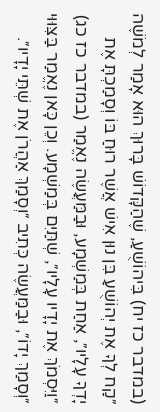(במדבר כז יח) בִּיהוֹשֻׁעַ, שֶׁהַקָּדוֹשׁ בָּרוּךְ הוּא אָמַר לְמֹשֶׁה ״קַח לְךָ אֶת יְהוֹשֻׁעַ בִּן נוּן אִישׁ אֲשֶׁר רוּחַ בּוֹ וְסָמַכְתָּ אֶת יָדְךָ עָלָיו״, אַחַת בְּמַשְׁמָע, וּבַמַּעֲשֶׂה נֶאֱמַר (במדבר כז כג) ״וַיִּסְמֹךְ אֶת יָדָיו עָלָיו״, שְׁתַּיִם בְּמַשְׁמָע. וְכֵן כָּאן נֶאֱמַר בַּצִּוּוּי ״וְסָמַךְ יָדוֹ״, וּבַמַּעֲשֶׂה כְּתִיב ״וְסָמַךְ אַהֲרֹן אֶת שְׁתֵּי יָדָיו״.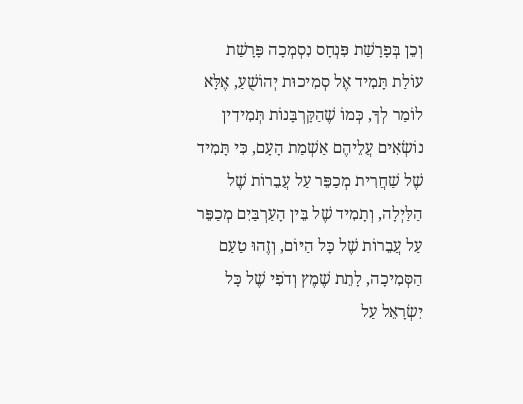וְכֵן בְּפָרָשַׁת פִּנְחָס נִסְמְכָה פָּרָשַׁת עוֹלַת תָּמִיד אֶל סְמִיכוּת יְהוֹשֻׁעַ, אֶלָּא לוֹמַר לְךָ, כְּמוֹ שֶׁהַקָּרְבָּנוֹת תְּמִידִין נוֹשְׂאִים עֲלֵיהֶם אַשְׁמַת הָעָם, כִּי תָּמִיד שֶׁל שַׁחֲרִית מְכַפֵּר עַל עֲבֵרוֹת שֶׁל הַלַּיְלָה, וְתָמִיד שֶׁל בֵּין הָעַרְבַּיִם מְכַפֵּר עַל עֲבֵרוֹת שֶׁל כָּל הַיּוֹם, וְזֶהוּ טַעַם הַסְּמִיכָה, לָתֵת שֶׁמֶץ וְדֹפִי שֶׁל כָּל יִשְׂרָאֵל עַל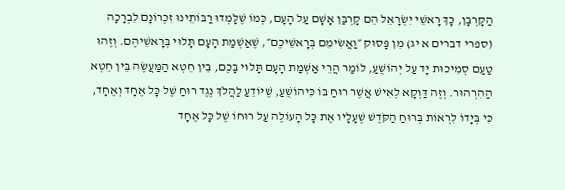הַקָּרְבָּן, כָּךְ רָאשֵׁי יִשְׂרָאֵל הֵם קָרְבַּן אָשָׁם עַל הָעָם, כְּמוֹ שֶׁלָּמְדוּ רַבּוֹתֵינוּ זִכְרוֹנָם לִבְרָכָה (ספרי דברים א יג) מִן פָּסוּק ״וַאֲשִׂימֵם בְּרָאשֵׁיכֶם״, שֶׁאַשְׁמַת הָעָם תָּלוּי בְּרָאשֵׁיהֶם. וְזֶהוּ טַעַם סְמִיכוּת יָד עַל יְהוֹשֻׁעַ, לוֹמַר הֲרֵי אַשְׁמַת הָעָם תָּלוּי בָּכֶם, בֵּין חֵטְא הַמַּעֲשֶׂה בֵּין חֵטְא הַהִרְהוּר. וְזֶה דַּוְקָא לְאִישׁ אֲשֶׁר רוּחַ בּוֹ כִּיהוֹשֻׁעַ, שֶׁיּוֹדֵעַ לַהֲלֹךְ נֶגֶד רוּחַ שֶׁל כָּל אֶחָד וְאֶחָד, כִּי בְּיָדוֹ לִרְאוֹת בְּרוּחַ הַקֹּדֶשׁ שֶׁעָלָיו אֶת כָּל הָעוֹלֶה עַל רוּחוֹ שֶׁל כָּל אֶחָד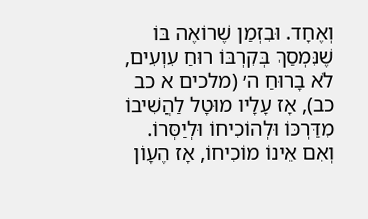וְאֶחָד. וּבִזְמַן שֶׁרוֹאֶה בּוֹ שֶׁנִּמְסַךְ בְּקִרְבּוֹ רוּחַ עִוְעִים, לֹא בָרוּחַ ה׳ (מלכים א כב כב), אָז עָלָיו מוּטָל לַהֲשִׁיבוֹ מִדַּרְכּוֹ וּלְהוֹכִיחוֹ וּלְיַסְּרוֹ. וְאִם אֵינוֹ מוֹכִיחוֹ, אָז הֶעָוֹן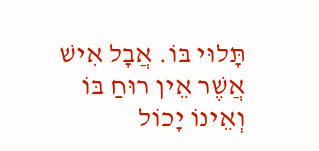תָּלוּי בּוֹ. אֲבָל אִישׁ אֲשֶׁר אֵין רוּחַ בּוֹ וְאֵינוֹ יָכוֹל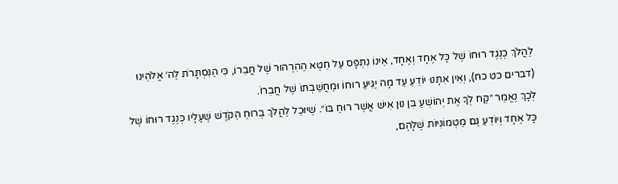לַהֲלֹךְ כְּנֶגֶד רוּחוֹ שֶׁל כָּל אֶחָד וְאֶחָד, אֵינוֹ נִתְפָּס עַל חֵטְא הַהִרְהוּר שֶׁל חֲבֵרוֹ, כִּי הַנִּסְתָּרֹת לַה׳ אֱלֹהֵינוּ (דברים כט כח), וְאֵין אִתָּנוּ יוֹדֵעַ עַד מָה יַגִּיעַ רוּחוֹ וּמַחֲשַׁבְתּוֹ שֶׁל חֲבֵרוֹ.
לְכָךְ נֶאֱמַר ״קַח לְךָ אֶת יְהוֹשֻׁעַ בִּן נוּן אִישׁ אֲשֶׁר רוּחַ בּוֹ״. שֶׁיּוּכַל לַהֲלֹךְ בְּרוּחַ הַקֹּדֶשׁ שֶׁעָלָיו כְּנֶגֶד רוּחוֹ שֶׁל כָּל אֶחָד וְיוֹדֵעַ גַּם מַטְמוֹנִיּוֹת שֶׁלָּהֶם,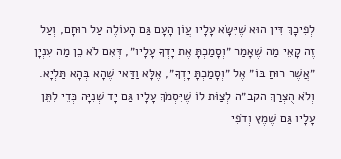לְפִיכָךְ דִּין הוּא שֶׁיִּשָּׂא עָלָיו עֲוֹן הָעָם גַּם הָעוֹלֶה עַל רוּחָם, וְעַל זֶה קָאֵי מַה שֶׁאָמַר ״וְסָמַכְתָּ אֶת יָדְךָ עָלָיו״, דְּאִם לֹא כֵן מַה עִנְיָן ״אֲשֶׁר רוּחַ בּוֹ״ אֶל ״וְסָמַכְתָּ יָדְךָ״, אֶלָּא וַדַּאי שֶׁהָא בְּהָא תַּלְיָא. וְלֹא הֻצְרַךְ הקב״ה לְצַוֹּת לוֹ שֶׁיִּסְמֹךְ עָלָיו גַּם יָד שְׁנִיָּה כְּדֵי לִתֵּן עָלָיו גַּם שֶׁמֶץ וְדֹפִי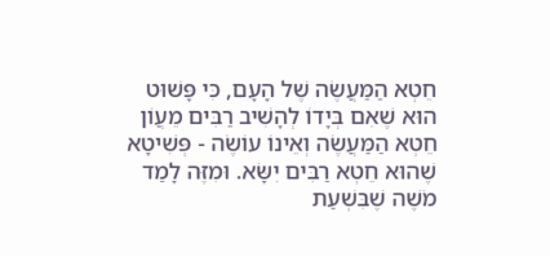חֵטְא הַמַּעֲשֶׂה שֶׁל הָעָם, כִּי פָּשׁוּט הוּא שֶׁאִם בְּיָדוֹ לְהָשִׁיב רַבִּים מֵעֲוֹן חֵטְא הַמַּעֲשֶׂה וְאֵינוֹ עוֹשֶׂה - פְּשִׁיטָא שֶׁהוּא חֵטְא רַבִּים יִשָּׂא. וּמִזֶּה לָמַד מֹשֶׁה שֶׁבִּשְׁעַת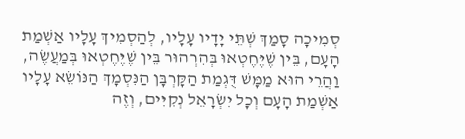סְמִיכָה סָמַךְ שְׁתֵּי יָדָיו עָלָיו, לְהַסְמִיךְ עָלָיו אַשְׁמַת הָעָם, בֵּין שֶׁיֶּחֶטְאוּ בְּהִרְהוּר בֵּין שֶׁיֶּחֶטְאוּ בְּמַעֲשֶׂה, וַהֲרֵי הוּא מַמָּשׁ דֻּגְמַת הַקָּרְבָּן הַנִּסְמָךְ הַנּוֹשֵׂא עָלָיו אַשְׁמַת הָעָם וְכָל יִשְׂרָאֵל נְקִיִּים, וְזֶה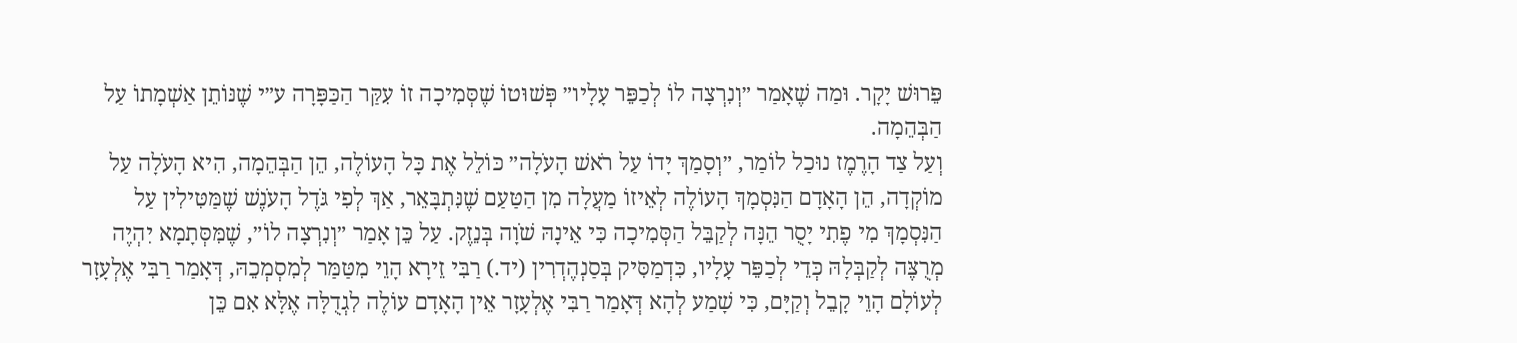פֵּרוּשׁ יָקָר. וּמַה שֶׁאָמַר ״וְנִרְצָה לוֹ לְכַפֵּר עָלָיו״ פְּשׁוּטוֹ שֶׁסְּמִיכָה זוֹ עִקַּר הַכַּפָּרָה ע״י שֶׁנּוֹתֵן אַשְׁמָתוֹ עַל הַבְּהֵמָה.
וְעַל צַד הָרֶמֶז נוּכַל לוֹמַר, ״וְסָמַךְ יָדוֹ עַל רֹאשׁ הָעֹלָה״ כּוֹלֵל אֶת כָּל הָעוֹלֶה, הֵן הַבְּהֵמָה, הִיא הָעֹלָה עַל מוֹקְדָה, הֵן הָאָדָם הַנִּסְמָךְ הָעוֹלֶה לְאֵיזוֹ מַעֲלָה מִן הַטַּעַם שֶׁנִּתְבָּאֵר, אַךְ לְפִי גֹּדֶל הָעֹנֶשׁ שֶׁמַּטִּילִין עַל הַנִּסְמָךְ מִי פֶתִי יָסֻר הֵנָּה לְקַבֵּל הַסְּמִיכָה כִּי אֵינָהּ שֹׁוָה בְּנֵזֶק. עַל כֵּן אָמַר ״וְנִרְצָה לוֹ״, שֶׁמִּסְּתָמָא יִהְיֶה מְרֻצֶּה לְקַבְּלָהּ כְּדֵי לְכַפֵּר עָלָיו, כִּדְמַסִּיק בְּסַנְהֶדְרִין (יד.) רַבִּי זֵירָא הָוֵי מִטַּמַּר לְמִסְמְכֵהּ, דְּאָמַר רַבִּי אֶלְעָזָר לְעוֹלָם הָוֵי קָבֵל וְקַיָּם, כִּי שָׁמַע לְהָא דְּאָמַר רַבִּי אֶלְעָזָר אֵין הָאָדָם עוֹלֶה לִגְדֻלָּה אֶלָּא אִם כֵּן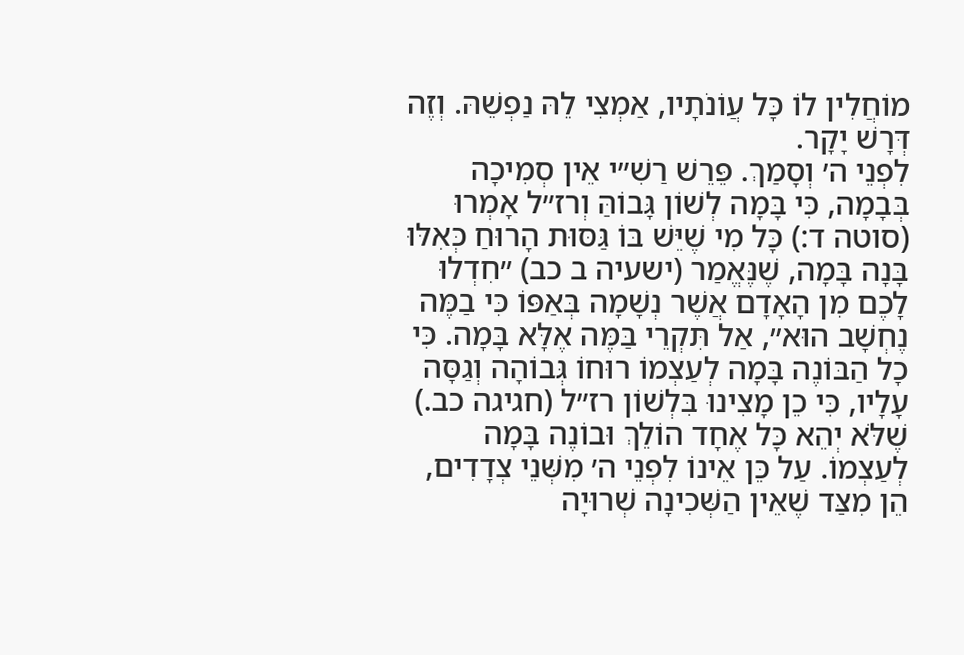מוֹחֲלִין לוֹ כָּל עֲוֹנֹתָיו, אַמְצִי לֵהּ נַפְשֵׁהּ. וְזֶה דְּרָשׁ יָקָר.
לִפְנֵי ה׳ וְסָמַךְ. פֵּרֵשׁ רַשִׁ״י אֵין סְמִיכָה בְּבָמָה, כִּי בָּמָה לְשׁוֹן גָּבוֹהַּ וְרז״ל אָמְרוּ (סוטה ד:) כָּל מִי שֶׁיֵּשׁ בּוֹ גַּסּוּת הָרוּחַ כְּאִלּוּ בָּנָה בָּמָה, שֶׁנֶּאֱמַר (ישעיה ב כב) ״חִדְלוּ לָכֶם מִן הָאָדָם אֲשֶׁר נְשָׁמָה בְּאַפּוֹ כִּי בַמֶּה נֶחְשָׁב הוּא״, אַל תִּקְרֵי בַּמֶּה אֶלָּא בָּמָה. כִּי כָל הַבּוֹנֶה בָּמָה לְעַצְמוֹ רוּחוֹ גְּבוֹהָה וְגַסָּה עָלָיו, כִּי כֵן מָצִינוּ בִּלְשׁוֹן רז״ל (חגיגה כב.) שֶׁלֹּא יְהֵא כָּל אֶחָד הוֹלֵךְ וּבוֹנֶה בָּמָה לְעַצְמוֹ. עַל כֵּן אֵינוֹ לִפְנֵי ה׳ מִשְּׁנֵי צְדָדִים, הֵן מִצַּד שֶׁאֵין הַשְּׁכִינָה שְׁרוּיָה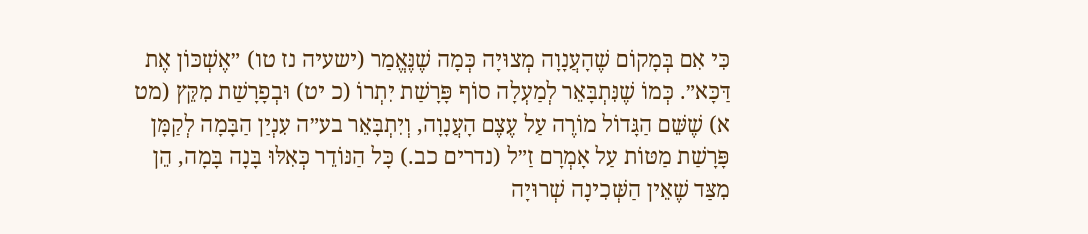כִּי אִם בְּמָקוֹם שֶׁהָעֲנָוָה מְצוּיָה כְּמָה שֶׁנֶּאֱמַר (ישעיה נז טו) ״אֶשְׁכּוֹן אֶת דַּכָּא״. כְּמוֹ שֶׁנִּתְבָּאֵר לְמַעְלָה סוֹף פָּרָשַׁת יִתְרוֹ (כ יט) וּבְפָרָשַׁת מִקֵּץ (מט א) שֶׁשֵּׁם הַגָּדוֹל מוֹרֶה עַל עֶצֶם הָעֲנָוָה, וְיִתְבָּאֵר בע״ה עִנְיַן הַבָּמָה לְקַמָּן פָּרָשַׁת מַטּוֹת עַל אָמְרָם זַ״ל (נדרים כב.) כָּל הַנּוֹדֵר כְּאִלּוּ בָּנָה בָּמָה, הֵן מִצַּד שֶׁאֵין הַשְּׁכִינָה שְׁרוּיָה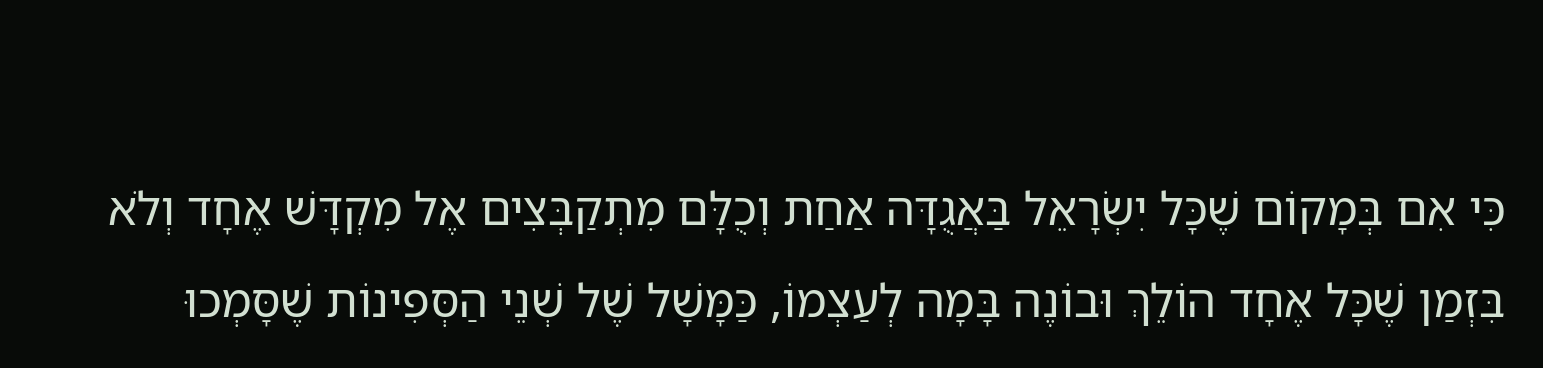כִּי אִם בְּמָקוֹם שֶׁכָּל יִשְׂרָאֵל בַּאֲגֻדָּה אַחַת וְכֻלָּם מִתְקַבְּצִים אֶל מִקְדָּשׁ אֶחָד וְלֹא בִּזְמַן שֶׁכָּל אֶחָד הוֹלֵךְ וּבוֹנֶה בָּמָה לְעַצְמוֹ, כַּמָּשָׁל שֶׁל שְׁנֵי הַסְּפִינוֹת שֶׁסָּמְכוּ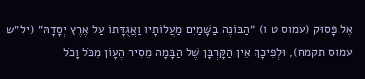אֶל פָּסוּק (עמוס ט ו) ״הַבּוֹנֶה בַשָּׁמַיִם מַעֲלוֹתָיו וַאֲגֻדָּתוֹ עַל אֶרֶץ יְסָדָהּ״ (יל״ש עמוס תקמח), וּלְפִיכָךְ אֵין הַקָּרְבָּן שֶׁל הַבָּמָה מֵסִיר הֶעָוֹן מִכֹּל וָכֹל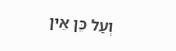וְעַל כֵּן אֵין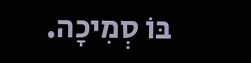בּוֹ סְמִיכָה.